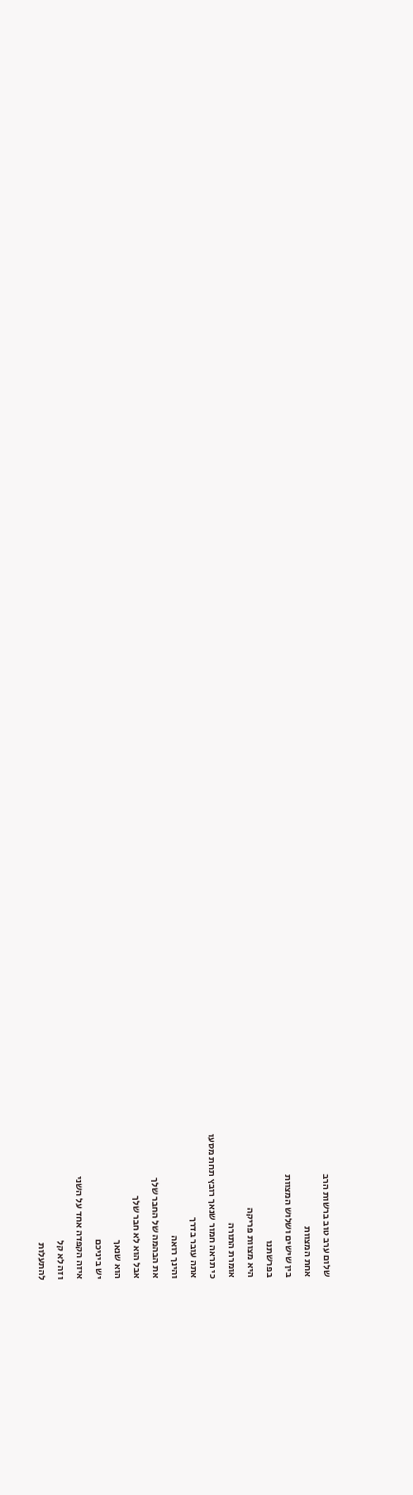שלום ערב טוב ברשות הרב
אחת המצוות
בין שישים ושלוש המצוות
בפרשתנו
היא מצוות פריקה
אומרת התורה
כי תראה חמור שנאך רובץ תחת מסעו
אתה עובר בדרך
והינך רואה
את הבהמה של החבר שלך
אבל הוא לא חבר שלך
הוא שנאך
יש ביניכם
איזה הקפדה אחד על השני
וזה לא קל
להתעלות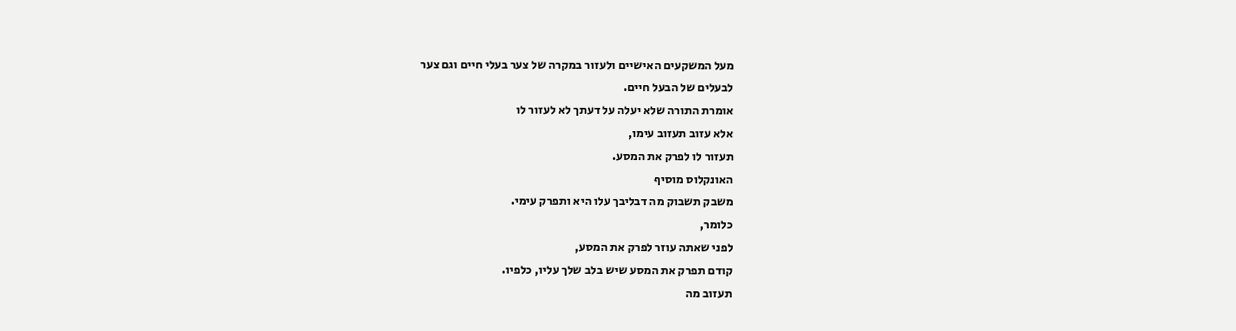מעל המשקעים האישיים ולעזור במקרה של צער בעלי חיים וגם צער
לבעלים של הבעל חיים.
אומרת התורה שלא יעלה על דעתך לא לעזור לו
אלא עזוב תעזוב עימו,
תעזור לו לפרק את המסע.
האונקלוס מוסיף
משבק תשבוק מה דבליבך עלו היא ותפרק עימי.
כלומר,
לפני שאתה עוזר לפרק את המסע,
קודם תפרק את המסע שיש בלב שלך עליו, כלפיו.
תעזוב מה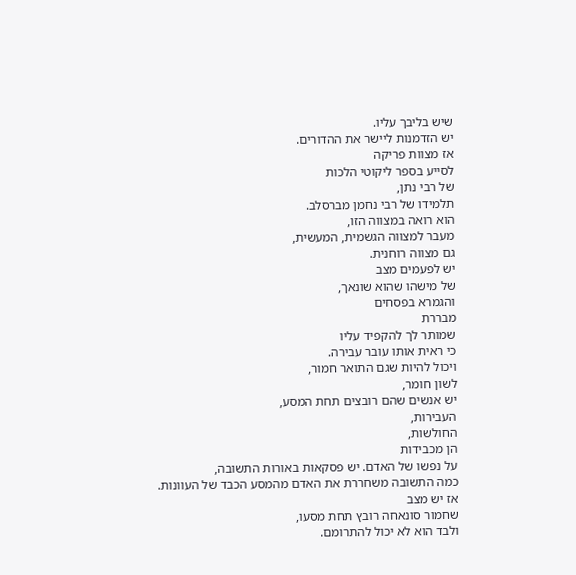שיש בליבך עליו.
יש הזדמנות ליישר את ההדורים.
אז מצוות פריקה
לסייע בספר ליקוטי הלכות
של רבי נתן,
תלמידו של רבי נחמן מברסלב.
הוא רואה במצווה הזו,
מעבר למצווה הגשמית, המעשית,
גם מצווה רוחנית.
יש לפעמים מצב
של מישהו שהוא שונאך,
והגמרא בפסחים
מבררת
שמותר לך להקפיד עליו
כי ראית אותו עובר עבירה.
ויכול להיות שגם התואר חמור,
לשון חומר,
יש אנשים שהם רובצים תחת המסע,
העבירות,
החולשות,
הן מכבידות
על נפשו של האדם. יש פסקאות באורות התשובה,
כמה התשובה משחררת את האדם מהמסע הכבד של העוונות.
אז יש מצב
שחמור סונאחה רובץ תחת מסעו,
ולבד הוא לא יכול להתרומם.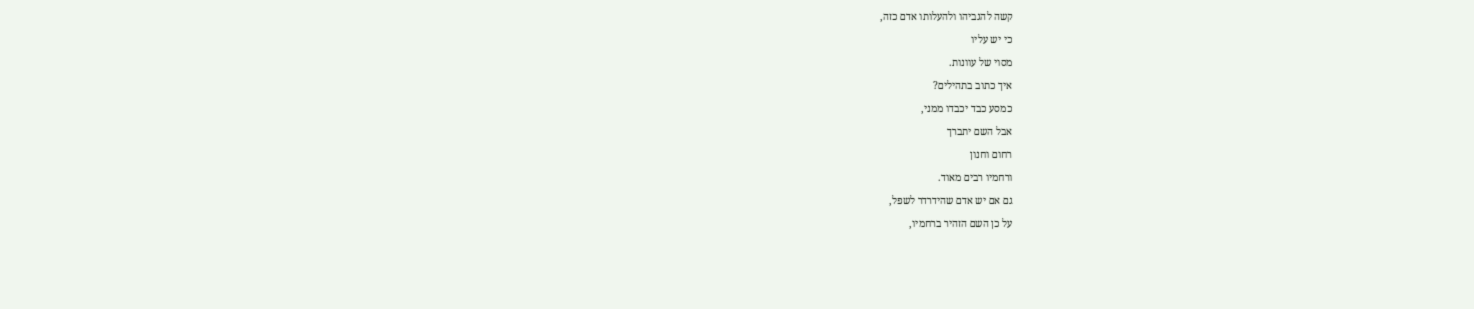קשה להגביהו ולהעלותו אדם כזה,
כי יש עליו
מסוי של עוונות.
איך כתוב בתהילים?
כמסע כבד יכבדו ממני,
אבל השם יתברך
רחום וחנון
ורחמיו רבים מאוד.
גם אם יש אדם שהידרדר לשפל,
על כן השם הזהיר ברחמיו,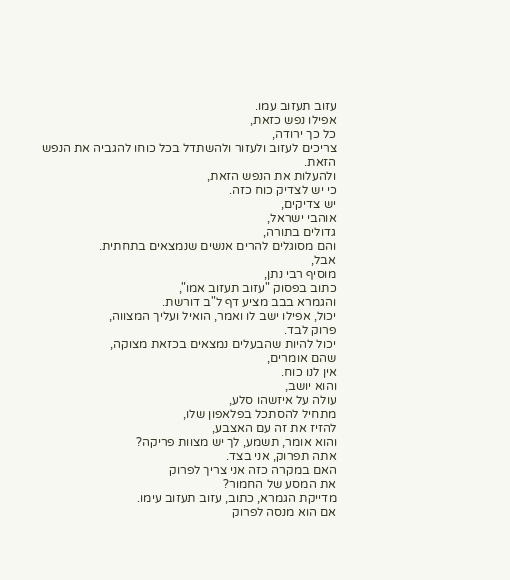עזוב תעזוב עמו.
אפילו נפש כזאת,
כל כך ירודה,
צריכים לעזוב ולעזור ולהשתדל בכל כוחו להגביה את הנפש הזאת.
ולהעלות את הנפש הזאת,
כי יש לצדיק כוח כזה.
יש צדיקים,
אוהבי ישראל,
גדולים בתורה,
והם מסוגלים להרים אנשים שנמצאים בתחתית.
אבל,
מוסיף רבי נתן,
כתוב בפסוק "עזוב תעזוב אמו",
והגמרא בבב מציע דף ל"ב דורשת.
יכול, אפילו ישב לו ואמר, הואיל ועליך המצווה,
פרוק לבד.
יכול להיות שהבעלים נמצאים בכזאת מצוקה,
שהם אומרים,
אין לנו כוח.
והוא יושב,
עולה על איזשהו סלע,
מתחיל להסתכל בפלאפון שלו,
להזיז את זה עם האצבע,
והוא אומר, תשמע, לך יש מצוות פריקה?
אתה תפרוק, אני בצד.
האם במקרה כזה אני צריך לפרוק
את המסע של החמור?
מדייקת הגמרא, כתוב, עזוב תעזוב עימו.
אם הוא מנסה לפרוק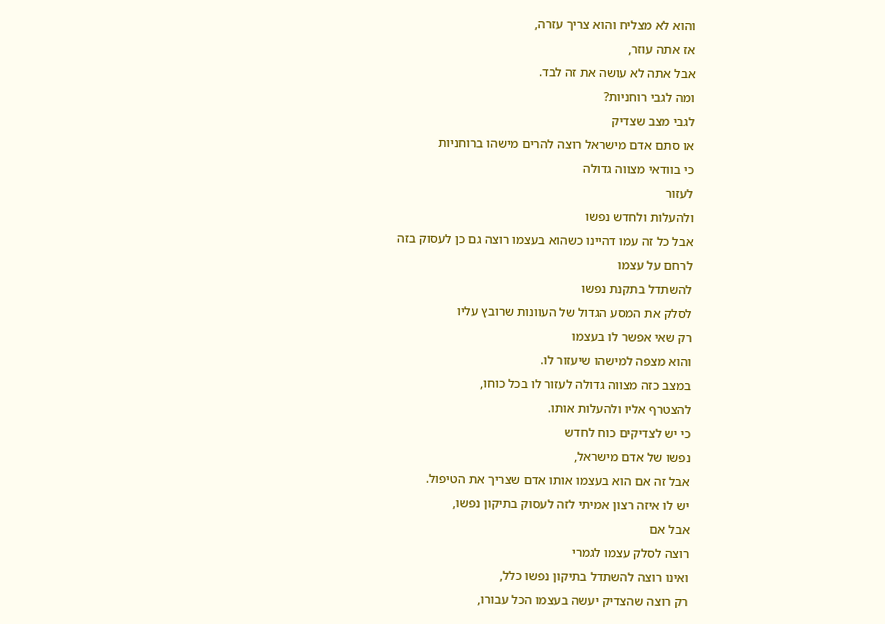והוא לא מצליח והוא צריך עזרה,
אז אתה עוזר,
אבל אתה לא עושה את זה לבד.
ומה לגבי רוחניות?
לגבי מצב שצדיק
או סתם אדם מישראל רוצה להרים מישהו ברוחניות
כי בוודאי מצווה גדולה
לעזור
ולהעלות ולחדש נפשו
אבל כל זה עמו דהיינו כשהוא בעצמו רוצה גם כן לעסוק בזה
לרחם על עצמו
להשתדל בתקנת נפשו
לסלק את המסע הגדול של העוונות שרובץ עליו
רק שאי אפשר לו בעצמו
והוא מצפה למישהו שיעזור לו.
במצב כזה מצווה גדולה לעזור לו בכל כוחו,
להצטרף אליו ולהעלות אותו.
כי יש לצדיקים כוח לחדש
נפשו של אדם מישראל,
אבל זה אם הוא בעצמו אותו אדם שצריך את הטיפול.
יש לו איזה רצון אמיתי לזה לעסוק בתיקון נפשו,
אבל אם
רוצה לסלק עצמו לגמרי
ואינו רוצה להשתדל בתיקון נפשו כלל,
רק רוצה שהצדיק יעשה בעצמו הכל עבורו,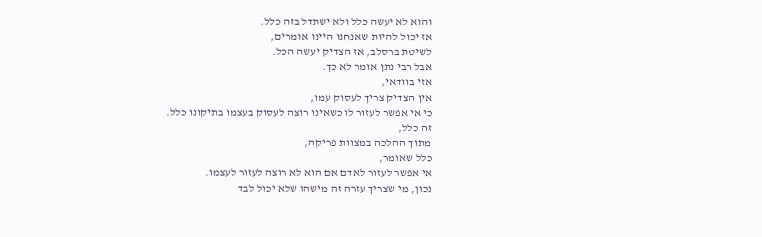והוא לא יעשה כלל ולא ישתדל בזה כלל.
אז יכול להיות שאנחנו היינו אומרים,
לשיטת ברסלב, אז הצדיק יעשה הכל.
אבל רבי נתן אומר לא כך.
אזי בוודאי,
אין הצדיק צריך לעסוק עמו,
כי אי אפשר לעזור לו כשאינו רוצה לעסוק בעצמו בתיקונו כלל.
זה כלל,
מתוך ההלכה במצוות פריקה,
כלל שאומר,
אי אפשר לעזור לאדם אם הוא לא רוצה לעזור לעצמו.
נכון, מי שצריך עזרה זה מישהו שלא יכול לבד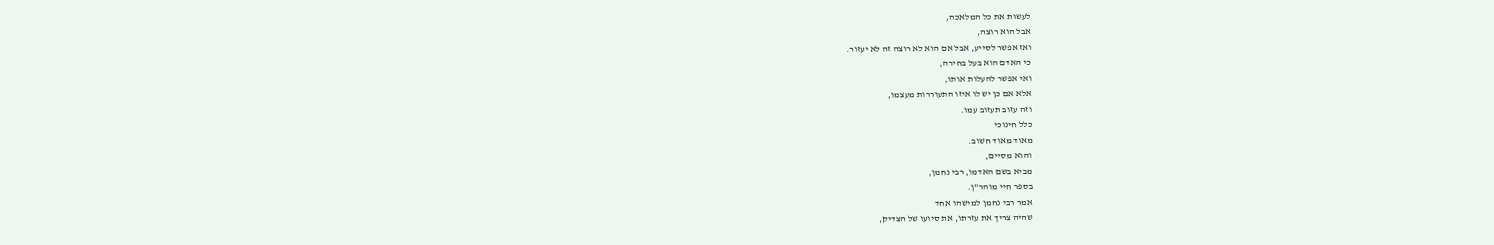לעשות את כל המלאכה,
אבל הוא רוצה,
ואז אפשר לסייע, אבל אם הוא לא רוצה זה לא יעזור.
כי האדם הוא בעל בחירה,
ואי אפשר להעלות אותו,
אלא אם כן יש לו איזו התעוררות מעצמו,
וזה עזוב תעזוב עמו.
כלל חינוכי
מאוד מאוד חשוב.
והוא מסיים,
מביא בשם האדמו, רבי נחמן,
בספר חיי מוהר"ן.
אמר רבי נחמן למישהו אחד
שהיה צריך את עזרתו, את סיועו של הצדיק,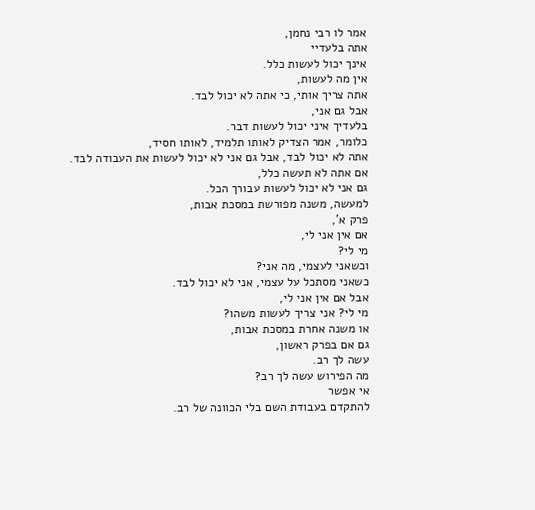אמר לו רבי נחמן,
אתה בלעדיי
אינך יכול לעשות כלל.
אין מה לעשות,
אתה צריך אותי, כי אתה לא יכול לבד.
אבל גם אני,
בלעדיך איני יכול לעשות דבר.
כלומר, אמר הצדיק לאותו תלמיד, לאותו חסיד,
אתה לא יכול לבד, אבל גם אני לא יכול לעשות את העבודה לבד.
אם אתה לא תעשה כלל,
גם אני לא יכול לעשות עבורך הכל.
למעשה, משנה מפורשת במסכת אבות,
פרק א',
אם אין אני לי,
מי לי?
וכשאני לעצמי, מה אני?
כשאני מסתכל על עצמי, אני לא יכול לבד.
אבל אם אין אני לי,
מי לי? אני צריך לעשות משהו?
או משנה אחרת במסכת אבות,
גם אם בפרק ראשון,
עשה לך רב.
מה הפירוש עשה לך רב?
אי אפשר
להתקדם בעבודת השם בלי הכוונה של רב.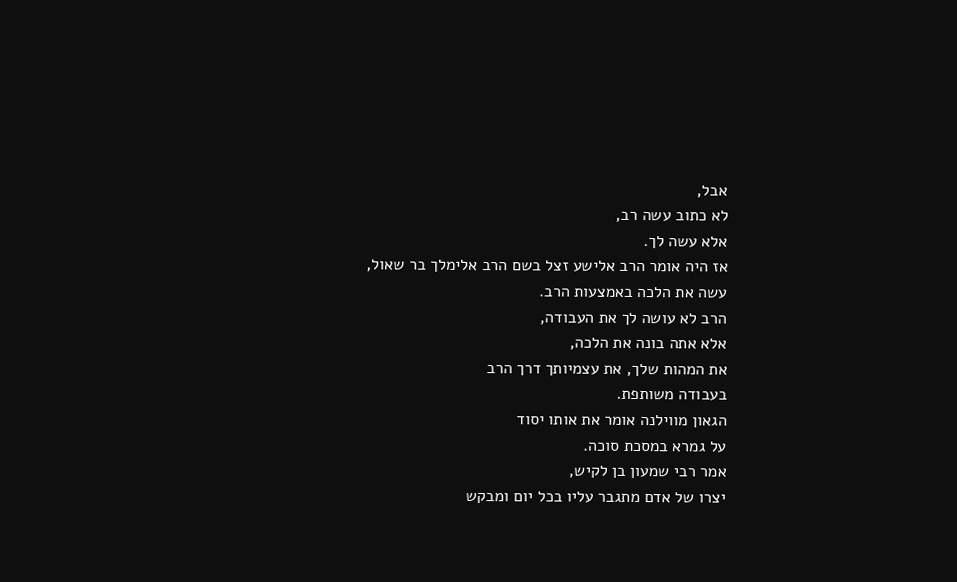אבל,
לא כתוב עשה רב,
אלא עשה לך.
אז היה אומר הרב אלישע זצל בשם הרב אלימלך בר שאול,
עשה את הלכה באמצעות הרב.
הרב לא עושה לך את העבודה,
אלא אתה בונה את הלכה,
את המהות שלך, את עצמיותך דרך הרב
בעבודה משותפת.
הגאון מווילנה אומר את אותו יסוד
על גמרא במסכת סוכה.
אמר רבי שמעון בן לקיש,
יצרו של אדם מתגבר עליו בכל יום ומבקש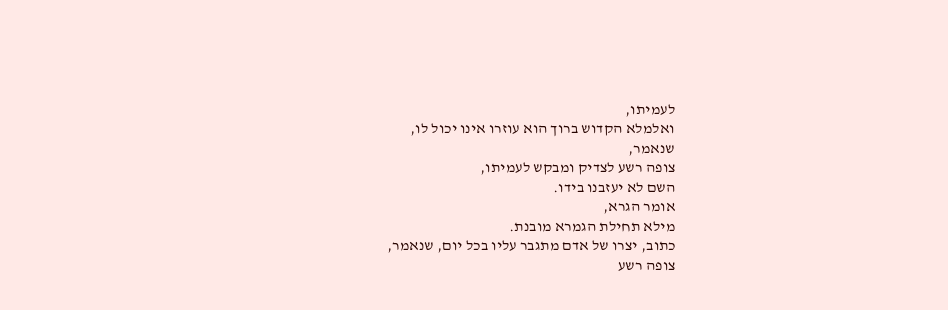לעמיתו,
ואלמלא הקדוש ברוך הוא עוזרו אינו יכול לו,
שנאמר,
צופה רשע לצדיק ומבקש לעמיתו,
השם לא יעזבנו בידו.
אומר הגרא,
מילא תחילת הגמרא מובנת.
כתוב, יצרו של אדם מתגבר עליו בכל יום, שנאמר,
צופה רשע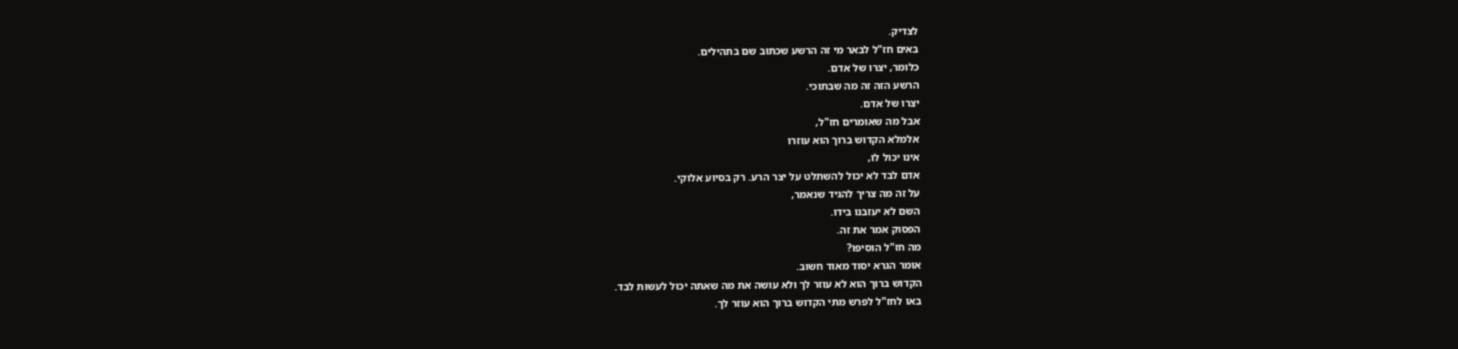לצדיק.
באים חז"ל לבאר מי זה הרשע שכתוב שם בתהילים.
כלומר, יצרו של אדם.
הרשע הזה זה מה שבתוכי.
יצרו של אדם.
אבל מה שאומרים חז"ל,
אלמלא הקדוש ברוך הוא עוזרו
אינו יכול לו,
אדם לבד לא יכול להשתלט על יצר הרע. רק בסיוע אלוקי.
על זה מה צריך להגיד שנאמר,
השם לא יעזבנו בידו.
הפסוק אמר את זה.
מה חז"ל הוסיפו?
אומר הגרא יסוד מאוד חשוב.
הקדוש ברוך הוא לא עוזר לך ולא עושה את מה שאתה יכול לעשות לבד.
באו לחז"ל לפרש מתי הקדוש ברוך הוא עוזר לך.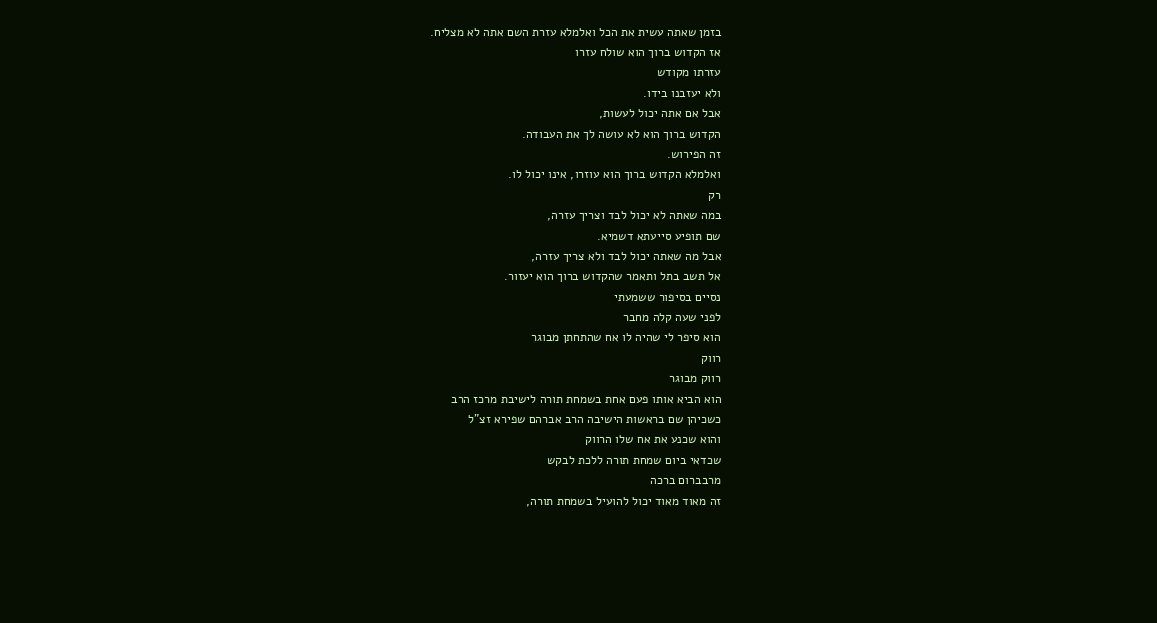בזמן שאתה עשית את הכל ואלמלא עזרת השם אתה לא מצליח.
אז הקדוש ברוך הוא שולח עזרו
עזרתו מקודש
ולא יעזבנו בידו.
אבל אם אתה יכול לעשות,
הקדוש ברוך הוא לא עושה לך את העבודה.
זה הפירוש.
ואלמלא הקדוש ברוך הוא עוזרו, אינו יכול לו.
רק
במה שאתה לא יכול לבד וצריך עזרה,
שם תופיע סייעתא דשמיא.
אבל מה שאתה יכול לבד ולא צריך עזרה,
אל תשב בתל ותאמר שהקדוש ברוך הוא יעזור.
נסיים בסיפור ששמעתי
לפני שעה קלה מחבר
הוא סיפר לי שהיה לו אח שהתחתן מבוגר
רווק
רווק מבוגר
הוא הביא אותו פעם אחת בשמחת תורה לישיבת מרכז הרב
כשכיהן שם בראשות הישיבה הרב אברהם שפירא זצ"ל
והוא שכנע את אח שלו הרווק
שכדאי ביום שמחת תורה ללכת לבקש
מרבברום ברכה
זה מאוד מאוד יכול להועיל בשמחת תורה,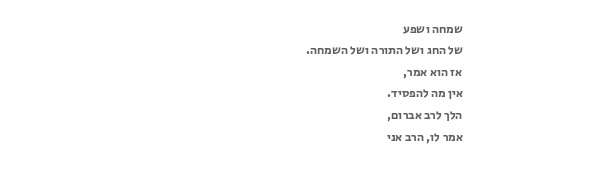שמחה ושפע
של החג ושל התורה ושל השמחה.
אז הוא אמר,
אין מה להפסיד.
הלך לרב אברום,
אמר לו, הרב אני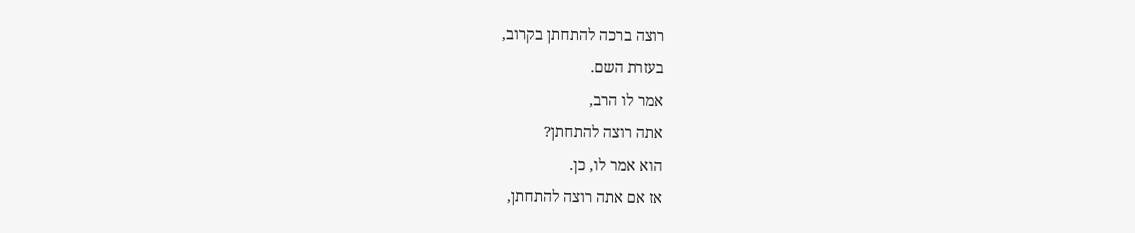רוצה ברכה להתחתן בקרוב,
בעזרת השם.
אמר לו הרב,
אתה רוצה להתחתן?
הוא אמר לו, כן.
אז אם אתה רוצה להתחתן,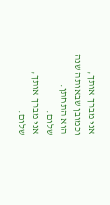אני מברך אותך,
וכמובן שבאותה שנה הוא התחתן.
שלום.
אני מברך אותך,
שלום.